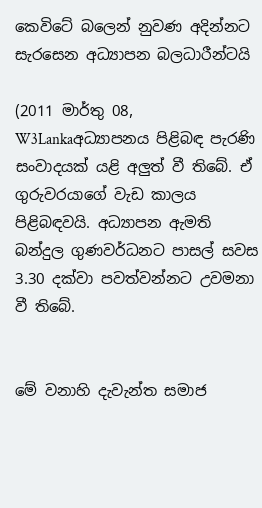කෙවිටේ බලෙන් නුවණ අදින්නට සැරසෙන අධ්‍යාපන බලධාරීන්ටයි

(2011 මාර්තු 08, W3Lankaඅධ්‍යාපනය පිළිබඳ පැරණි සංවාදයක් යළි අලුත් වී තිබේ. ඒ ගුරුවරයාගේ වැඩ කාලය පිළිබඳවයි. අධ්‍යාපන ඇමති බන්දුල ගුණවර්ධනට පාසල් සවස 3.30 දක්වා පවත්වන්නට උවමනා වී තිබේ.


මේ වනාහි දැවැන්ත සමාජ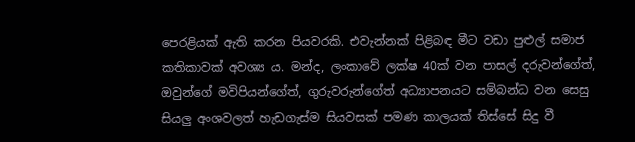පෙරළියක් ඇති කරන පියවරකි. එවැන්නක් පිළිබඳ මීට වඩා පුළුල් සමාජ කතිකාවක් අවශ්‍ය ය. මන්ද, ලංකාවේ ලක්ෂ 40ක් වන පාසල් දරුවන්ගේත්, ඔවුන්ගේ මවිපියන්ගේත්, ගුරුවරුන්ගේත් අධ්‍යාපනයට සම්බන්ධ වන සෙසු සියලු අංශවලත් හැඩගැස්ම සියවසක් පමණ කාලයක් තිස්සේ සිදු වී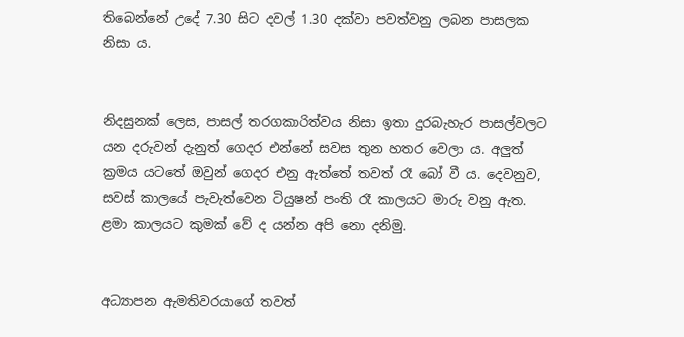තිබෙන්නේ උදේ 7.30 සිට දවල් 1.30 දක්වා පවත්වනු ලබන පාසලක නිසා ය.


නිදසුනක් ලෙස, පාසල් තරගකාරිත්වය නිසා ඉතා දුරබැහැර පාසල්වලට යන දරුවන් දැනුත් ගෙදර එන්නේ සවස තුන හතර වෙලා ය. අලුත් ක්‍රමය යටතේ ඔවුන් ගෙදර එනු ඇත්තේ තවත් රෑ බෝ වී ය. දෙවනුව, සවස් කාලයේ පැවැත්වෙන ටියුෂන් පංති රෑ කාලයට මාරු වනු ඇත. ළමා කාලයට කුමක් වේ ද යන්න අපි නො දනිමු.


අධ්‍යාපන ඇමතිවරයාගේ තවත්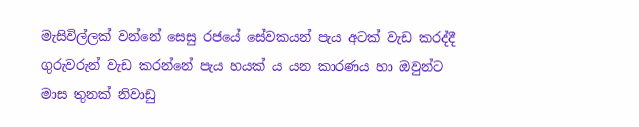මැසිවිල්ලක් වන්නේ සෙසු රජයේ සේවකයන් පැය අටක් වැඩ කරද්දී ගුරුවරුන් වැඩ කරන්නේ පැය හයක් ය යන කාරණය හා ඔවුන්ට මාස තුනක් නිවාඩු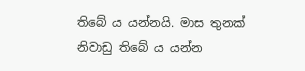තිබේ ය යන්නයි. මාස තුනක් නිවාඩු තිබේ ය යන්න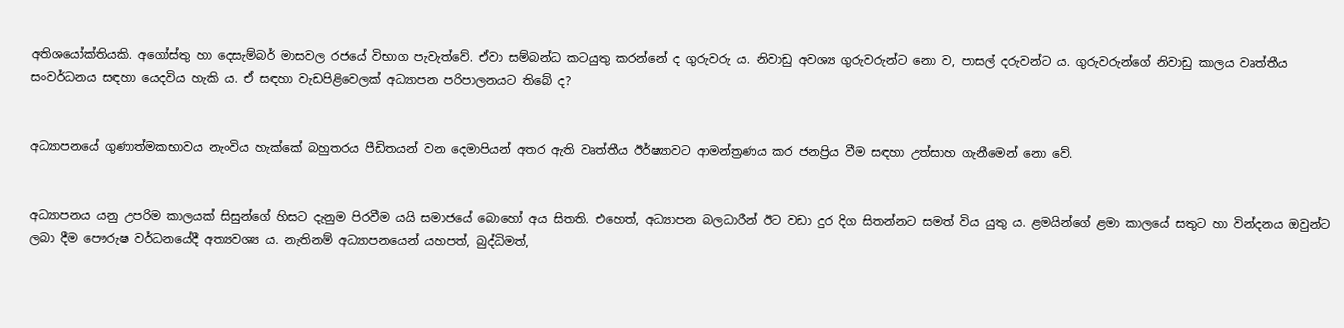අතිශයෝක්තියකි. අගෝස්තු හා දෙසැම්බර් මාසවල රජයේ විභාග පැවැත්වේ. ඒවා සම්බන්ධ කටයුතු කරන්නේ ද ගුරුවරු ය. නිවාඩු අවශ්‍ය ගුරුවරුන්ට නො ව, පාසල් දරුවන්ට ය. ගුරුවරුන්ගේ නිවාඩු කාලය වෘත්තීය සංවර්ධනය සඳහා යෙදවිය හැකි ය. ඒ සඳහා වැඩපිළිවෙලක් අධ්‍යාපන පරිපාලනයට තිබේ ද?


අධ්‍යාපනයේ ගුණාත්මකභාවය නැංවිය හැක්කේ බහුතරය පීඩිතයන් වන දෙමාපියන් අතර ඇති වෘත්තීය ඊර්ෂ්‍යාවට ආමන්ත්‍රණය කර ජනප්‍රිය වීම සඳහා උත්සාහ ගැනීමෙන් නො වේ.


අධ්‍යාපනය යනු උපරිම කාලයක් සිසුන්ගේ හිසට දැනුම පිරවීම යයි සමාජයේ බොහෝ අය සිතති. එහෙත්, අධ්‍යාපන බලධාරීන් ඊට වඩා දුර දිග සිතන්නට සමත් විය යුතු ය. ළමයින්ගේ ළමා කාලයේ සතුට හා වින්දනය ඔවුන්ට ලබා දීම පෞරුෂ වර්ධනයේදී අත්‍යවශ්‍ය ය. නැතිනම් අධ්‍යාපනයෙන් යහපත්, බුද්ධිමත්,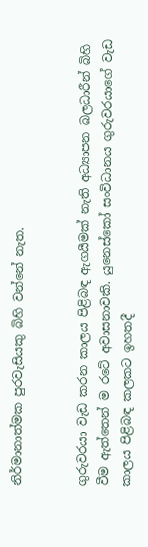නිර්මානාත්මක පුරවැසියකු බිහි වන්නේ නැත.


ගුරුවරයා වැඩ කරන කාලය පිළිබඳ ඇගයීමක් නැති අධ්‍යාපන බලධාරීන් බිහි වීම ඇත්තෙන් ම රටේ අවාසනාවකි. යුනෙස්කෝ සංවිධානය ගුරුවරයාගේ වැඩ කාලය පිළිබඳ කලකට ඉහතදී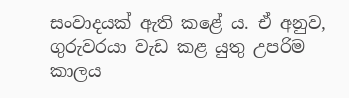සංවාදයක් ඇති කළේ ය. ඒ අනුව, ගුරුවරයා වැඩ කළ යුතු උපරිම කාලය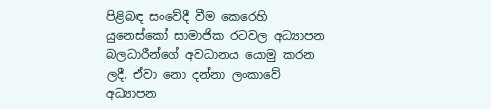පිළිබඳ සංවේදී වීම කෙරෙහි යුනෙස්කෝ සාමාජික රටවල අධ්‍යාපන බලධාරීන්ගේ අවධානය යොමු කරන ලදී. ඒවා නො දන්නා ලංකාවේ අධ්‍යාපන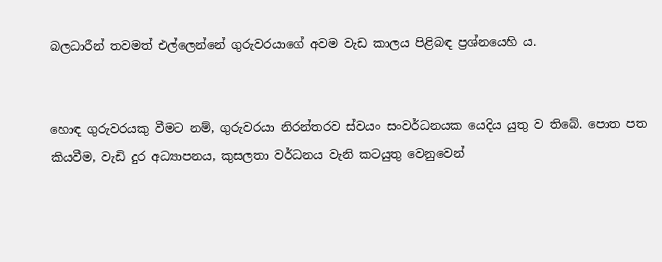බලධාරීන් තවමත් එල්ලෙන්නේ ගුරුවරයාගේ අවම වැඩ කාලය පිළිබඳ ප්‍රශ්නයෙහි ය.


හොඳ ගුරුවරයකු වීමට නම්, ගුරුවරයා නිරන්තරව ස්වයං සංවර්ධනයක යෙදිය යුතු ව තිබේ. පොත පත කියවීම, වැඩි දුර අධ්‍යාපනය, කුසලතා වර්ධනය වැනි කටයුතු වෙනුවෙන්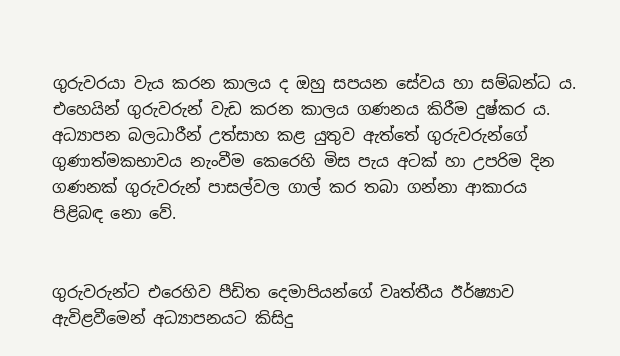ගුරුවරයා වැය කරන කාලය ද ඔහු සපයන සේවය හා සම්බන්ධ ය. එහෙයින් ගුරුවරුන් වැඩ කරන කාලය ගණනය කිරීම දුෂ්‍කර ය. අධ්‍යාපන බලධාරීන් උත්සාහ කළ යුතුව ඇත්තේ ගුරුවරුන්ගේ ගුණාත්මකභාවය නැංවීම කෙරෙහි මිස පැය අටක් හා උපරිම දින ගණනක් ගුරුවරුන් පාසල්වල ගාල් කර තබා ගන්නා ආකාරය පිළිබඳ නො වේ.


ගුරුවරුන්ට එරෙහිව පීඩිත දෙමාපියන්ගේ වෘත්තීය ඊර්ෂ්‍යාව ඇවිළවීමෙන් අධ්‍යාපනයට කිසිදු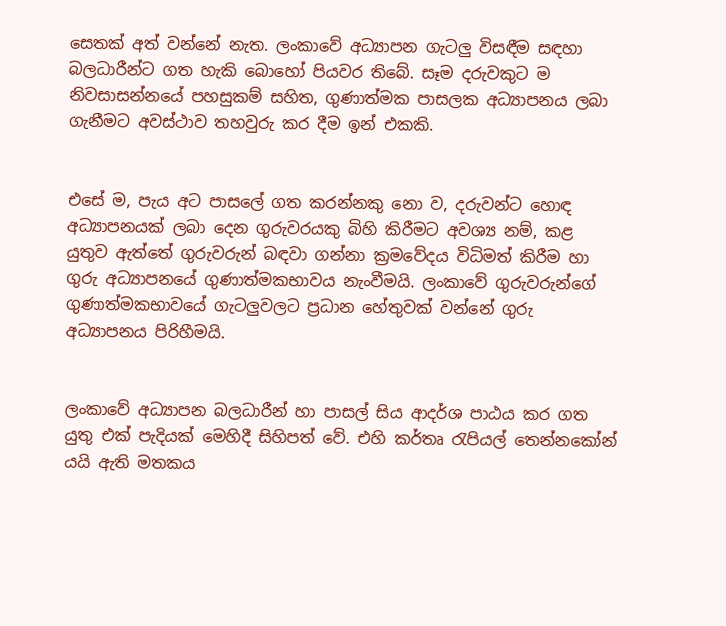සෙතක් අත් වන්නේ නැත. ලංකාවේ අධ්‍යාපන ගැටලු විසඳීම සඳහා බලධාරීන්ට ගත හැකි බොහෝ පියවර තිබේ. සෑම දරුවකුට ම නිවසාසන්නයේ පහසුකම් සහිත, ගුණාත්මක පාසලක අධ්‍යාපනය ලබා ගැනීමට අවස්ථාව තහවුරු කර දීම ඉන් එකකි.


එසේ ම, පැය අට පාසලේ ගත කරන්නකු නො ව, දරුවන්ට හොඳ අධ්‍යාපනයක් ලබා දෙන ගුරුවරයකු බිහි කිරීමට අවශ්‍ය නම්, කළ යුතුව ඇත්තේ ගුරුවරුන් බඳවා ගන්නා ක්‍රමවේදය විධිමත් කිරීම හා ගුරු අධ්‍යාපනයේ ගුණාත්මකභාවය නැංවීමයි. ලංකාවේ ගුරුවරුන්ගේ ගුණාත්මකභාවයේ ගැටලුවලට ප්‍රධාන හේතුවක් වන්නේ ගුරු අධ්‍යාපනය පිරිහීමයි.


ලංකාවේ අධ්‍යාපන බලධාරීන් හා පාසල් සිය ආදර්ශ පාඨය කර ගත යුතු එක් පැදියක් මෙහිදී සිහිපත් වේ. එහි කර්තෘ රැපියල් තෙන්නකෝන් යයි ඇති මතකය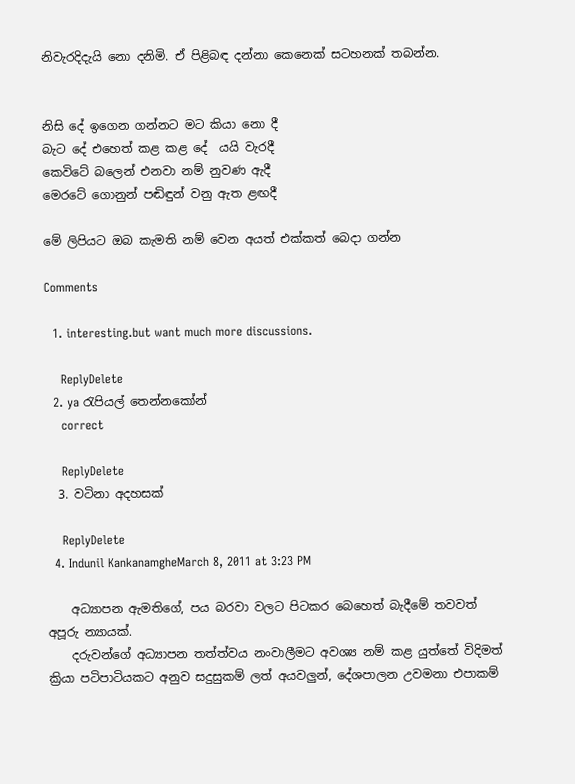නිවැරදිදැයි නො දනිමි. ඒ පිළිබඳ දන්නා කෙනෙක් සටහනක් තබන්න.


නිසි දේ ඉගෙන ගන්නට මට කියා නො දී
බැට දේ එහෙත් කළ කළ දේ  යයි වැරදී
කෙවිටේ බලෙන් එනවා නම් නුවණ ඇදී
මෙරටේ ගොනුන් පඬිඳුන් වනු ඇත ළඟදී

මේ ලිපියට ඔබ කැමති නම් වෙන අයත් එක්කත් බෙදා ගන්න

Comments

  1. interesting.but want much more discussions.

    ReplyDelete
  2. ya රැපියල් තෙන්නකෝන්
    correct

    ReplyDelete
  3. වටිනා අදහසක්

    ReplyDelete
  4. Indunil KankanamgheMarch 8, 2011 at 3:23 PM

    අධ්‍යාපන ඇමතිගේ, පය බරවා වලට පිටකර බෙහෙත් බැදීමේ තවවත් අපූරු න්‍යායක්.
    දරුවන්ගේ අධ්‍යාපන තත්ත්වය නංවාලීමට අවශ්‍ය නම් කළ යුත්තේ විදිමත් ක්‍රියා පටිපාටියකට අනුව සදුසුකම් ලත් අයවලුන්, දේශපාලන උවමනා එපාකම්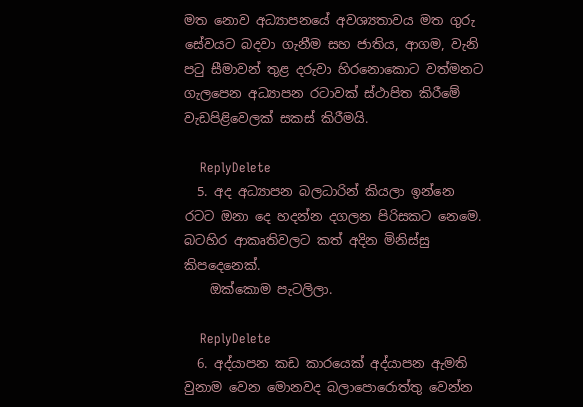මත නොව අධ්‍යාපනයේ අවශ්‍යතාවය මත ගුරු සේවයට බදවා ගැනීම සහ ජාතිය, ආගම, වැනි පටු සීමාවන් තුළ දරුවා හිරනොකොට වත්මනට ගැලපෙන අධ්‍යාපන රටාවක් ස්ථාපිත කිරීමේ වැඩපිළිවෙලක් සකස් කිරීමයි.

    ReplyDelete
  5. අද අධ්‍යාපන බලධාරින් කියලා ඉන්නෙ රටට ඔනා දෙ හදන්න දගලන පිරිසකට නෙමෙ. බටහිර ආකෘතිවලට කත් අදින මිනිස්සු කිපදෙනෙක්.
    ඔක්කොම පැටලිලා.

    ReplyDelete
  6. අද්යාපන කඩ කාරයෙක් අද්යාපන ඇමති වුනාම වෙන මොනවද බලාපොරොත්තු වෙන්න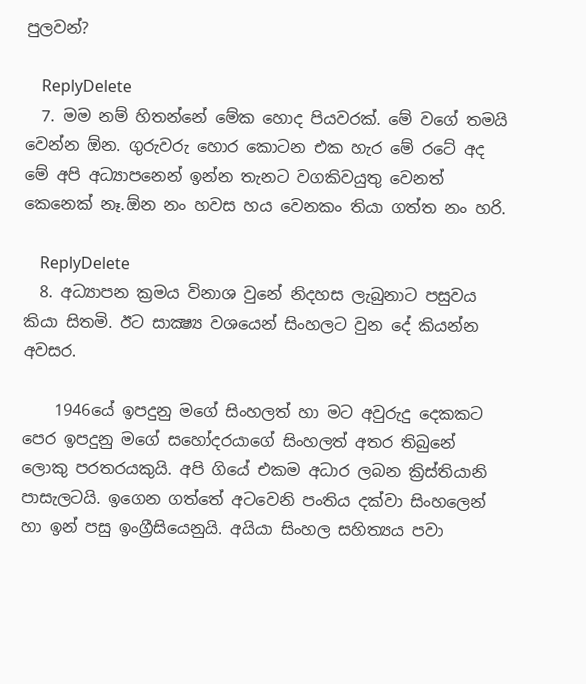පුලවන්?

    ReplyDelete
  7. මම නම් හිතන්නේ මේක හොද පියවරක්. මේ වගේ තමයි වෙන්න ඕන. ගුරුවරු හොර කොටන එක හැර මේ රටේ අද මේ අපි අධ්‍යාපනෙන් ඉන්න තැනට වගකිවයුතු වෙනත් කෙනෙක් නෑ.ඕන නං හවස හය වෙනකං තියා ගත්ත නං හරි.

    ReplyDelete
  8. අධ්‍යාපන ක්‍රමය විනාශ වුනේ නිදහස ලැබුනාට පසුවය කියා සිතමි. ඊට සාක්‍ෂ්‍ය වශයෙන් සිංහලට වුන දේ කියන්න අවසර.

    1946යේ ඉපදුනු මගේ සිංහලත් හා මට අවුරුදු දෙකකට පෙර ඉපදුනු මගේ සහෝදරයාගේ සිංහලත් අතර තිබුනේ ලොකු පරතරයකුයි. අපි ගියේ එකම අධාර ලබන ක්‍රිස්තියානි පාසැලටයි. ඉගෙන ගත්තේ අටවෙනි පංතිය දක්වා සිංහලෙන් හා ඉන් පසු ඉංග්‍රීසියෙනුයි. අයියා සිංහල සහිත්‍යය පවා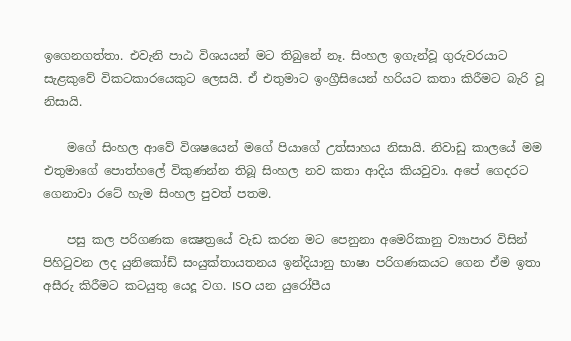ඉගෙනගත්තා. එවැනි පාඨ විශයයන් මට තිබුනේ නෑ. සිංහල ඉගැන්වූ ගුරුවරයාට සැළකුවේ විකටකාරයෙකුට ලෙසයි. ඒ එතුමාට ඉංග්‍රීසියෙන් හරියට කතා කිරීමට බැරි වූ නිසායි.

    මගේ සිංහල ආවේ විශෂයෙන් මගේ පියාගේ උත්සාහය නිසායි. නිවාඩු කාලයේ මම එතුමාගේ පොත්හලේ විකුණන්න තිබූ සිංහල නව කතා ආදිය කියවුවා. අපේ ගෙදරට ගෙනාවා රටේ හැම සිංහල පුවත් පතම.

    පසු කල පරිගණක ක්‍ෂෙත්‍රයේ වැඩ කරන මට පෙනුනා අමෙරිකානු ව්‍යාපාර විසින් පිහිටුවන ලද යුනිකෝඩ් සංයුක්තායතනය ඉන්දියානු භාෂා පරිගණකයට ගෙන ඒම ඉතා අසීරු කිරීමට කටයුතු යෙදූ වග. ISO යන යුරෝපීය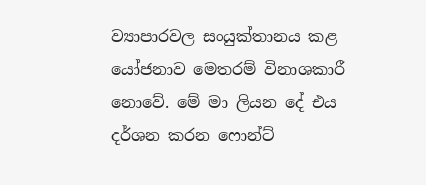ව්‍යාපාරවල සංයුක්තානය කළ යෝජනාව මෙතරම් විනාශකාරී නොවේ. මේ මා ලියන දේ එය දර්ශන කරන ෆොන්ට්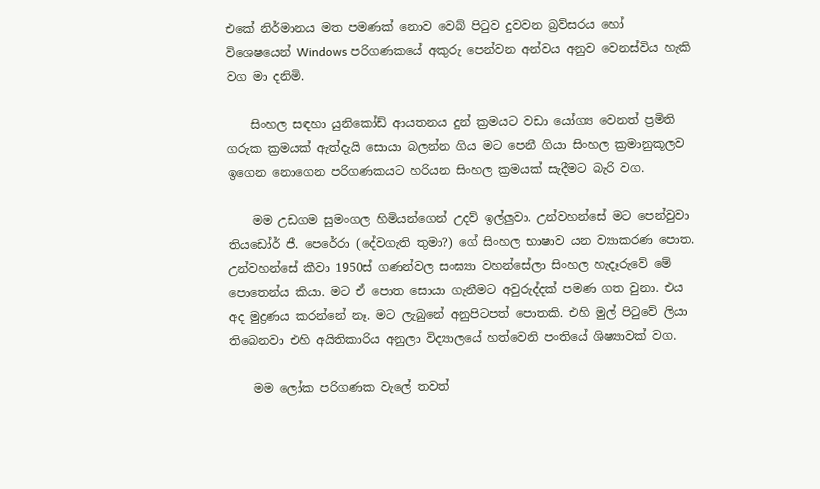එකේ නිර්මානය මත පමණක් නොව වෙබ් පිටුව දුවවන බ්‍රව්සරය හෝ විශෙෂයෙන් Windows පරිගණකයේ අකුරු පෙන්වන අන්වය අනුව වෙනස්විය හැකි වග මා දනිමි.

    සිංහල සඳහා යුනිකෝඩ් ආයතනය දුන් ක්‍රමයට වඩා යෝග්‍ය වෙනත් ප්‍රමිති ගරුක ක්‍රමයක් ඇත්දැයි සොයා බලන්න ගිය මට පෙනී ගියා සිංහල ක්‍රමානුකූලව ඉගෙන නොගෙන පරිගණකයට හරියන සිංහල ක්‍රමයක් සැදීමට බැරි වග.

    මම උඩගම සුමංගල හිමියන්ගෙන් උදව් ඉල්ලුවා. උන්වහන්සේ මට පෙන්වුවා තියඩෝර් ජී. පෙරේරා (දේවගැති තුමා?) ගේ සිංහල භාෂාව යන ව්‍යාකරණ පොත. උන්වහන්සේ කීවා 1950ස් ගණන්වල සංඝ්‍යා වහන්සේලා සිංහල හැදෑරුවේ මේ පොතෙන්ය කියා. මට ඒ පොත සොයා ගැනීමට අවුරුද්දක් පමණ ගත වුනා. එය අද මුද්‍රණය කරන්නේ නෑ. මට ලැබුනේ අනුපිටපත් පොතකි. එහි මුල් පිටුවේ ලියා තිබෙනවා එහි අයිතිකාරිය අනුලා විද්‍යාලයේ හත්වෙනි පංතියේ ශිෂ්‍යාවක් වග.

    මම ලෝක පරිගණක වැලේ තවත්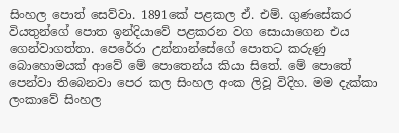සිංහල පොත් සෙව්වා. 1891කේ පළකල ඒ. එම්. ගුණසේකර වියතුන්ගේ පොත ඉන්දියාවේ පළකරන වග සොයාගෙන එය ගෙන්වාගත්තා. පෙරේරා උන්නාන්සේගේ පොතට කරුණු බොහොමයක් ආවේ මේ පොතෙන්ය කියා සිතේ. මේ පොතේ පෙන්වා තිබෙනවා පෙර කල සිංහල අංක ලිවූ විදිහ. මම දැක්කා ලංකාවේ සිංහල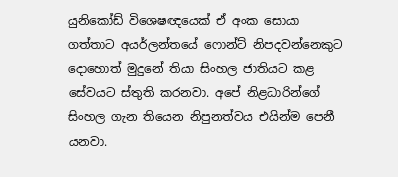යුනිකෝඩ් විශෙෂඥයෙක් ඒ අංක සොයා ගත්තාට අයර්ලන්තයේ ෆොන්ට් නිපදවන්නෙකුට දොහොත් මුදුනේ තියා සිංහල ජාතියට කළ සේවයට ස්තුති කරනවා. අපේ නිළධාරින්ගේ සිංහල ගැන තියෙන නිපුනත්වය එයින්ම පෙනී යනවා.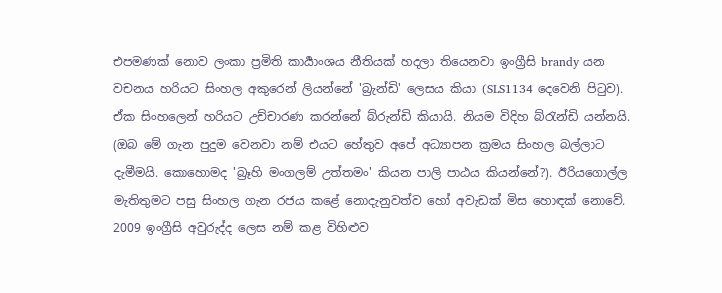එපමණක් නොව ලංකා ප්‍රමිති කාර්‍යාංශය නීතියක් හදලා තියෙනවා ඉංග්‍රීසි brandy යන වචනය හරියට සිංහල අකුරෙන් ලියන්නේ 'බ්‍ර‌ැන්ඩි' ලෙසය කියා (SLS1134 දෙවෙනි පිටුව). ඒක සිංහලෙන් හරියට උච්චාරණ කරන්නේ බ්රුන්ඩි කියායි. නියම විදිහ බ්‌රැන්ඩි යන්නයි. (ඔබ මේ ගැන පුදුම වෙනවා නම් එයට හේතුව අපේ අධ්‍යාපන ක්‍රමය සිංහල බල්ලාට දැමීමයි. කොහොමද 'බ්‍ර‌ෑහි මංගලම් උත්තමං' කියන පාලි පාඨය කියන්නේ?). ඊරියගොල්ල මැතිතුමට පසු සිංහල ගැන රජය කළේ නොදැනුවත්ව හෝ අවැඩක් මිස හොඳක් නොවේ. 2009 ඉංග්‍රීසි අවුරුද්ද ලෙස නම් කළ විහිළුව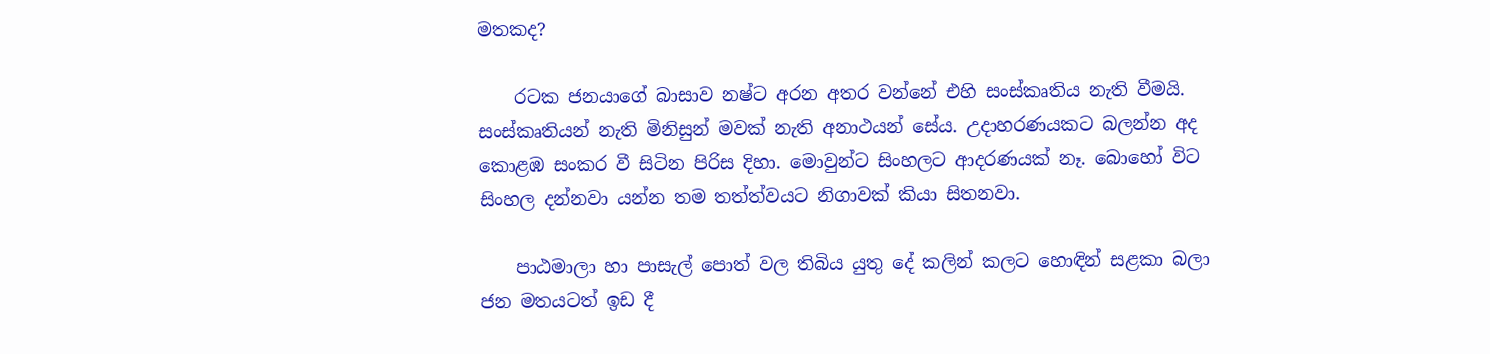මතකද?

    රටක ජනයාගේ බාසාව නෂ්ට අරන අතර වන්නේ එහි සංස්කෘතිය නැති වීමයි. සංස්කෘතියන් නැති මිනිසුන් මවක් නැති අනාථයන් සේය. උදාහරණයකට බලන්න අද කොළඹ සංකර වී සිටින පිරිස දිහා. මොවුන්ට සිංහලට ආදරණයක් නෑ. බොහෝ විට සිංහල දන්නවා යන්න තම තත්ත්වයට නිගාවක් කියා සිතනවා.

    පාඨමාලා හා පාසැල් පොත් වල තිබිය යුතු දේ කලින් කලට හොඳින් සළකා බලා ජන මතයටත් ඉඩ දී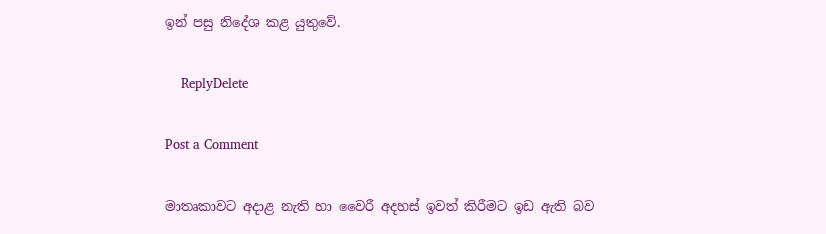ඉන් පසු නිදේශ කළ යුතුවේ.

    ReplyDelete

Post a Comment

මාතෘකාවට අදාළ නැති හා වෛරී අදහස් ඉවත් කිරීමට ඉඩ ඇති බව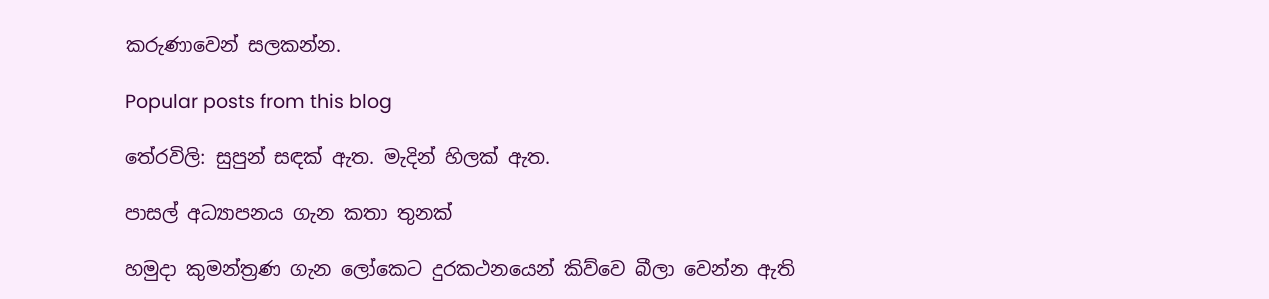කරුණාවෙන් සලකන්න.

Popular posts from this blog

තේරවිලි: සුපුන් සඳක් ඇත. මැදින් හිලක් ඇත.

පාසල් අධ්‍යාපනය ගැන කතා තුනක්

හමුදා කුමන්ත්‍රණ ගැන ලෝකෙට දුරකථනයෙන් කිව්වෙ බීලා වෙන්න ඇති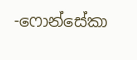-ෆොන්සේකා